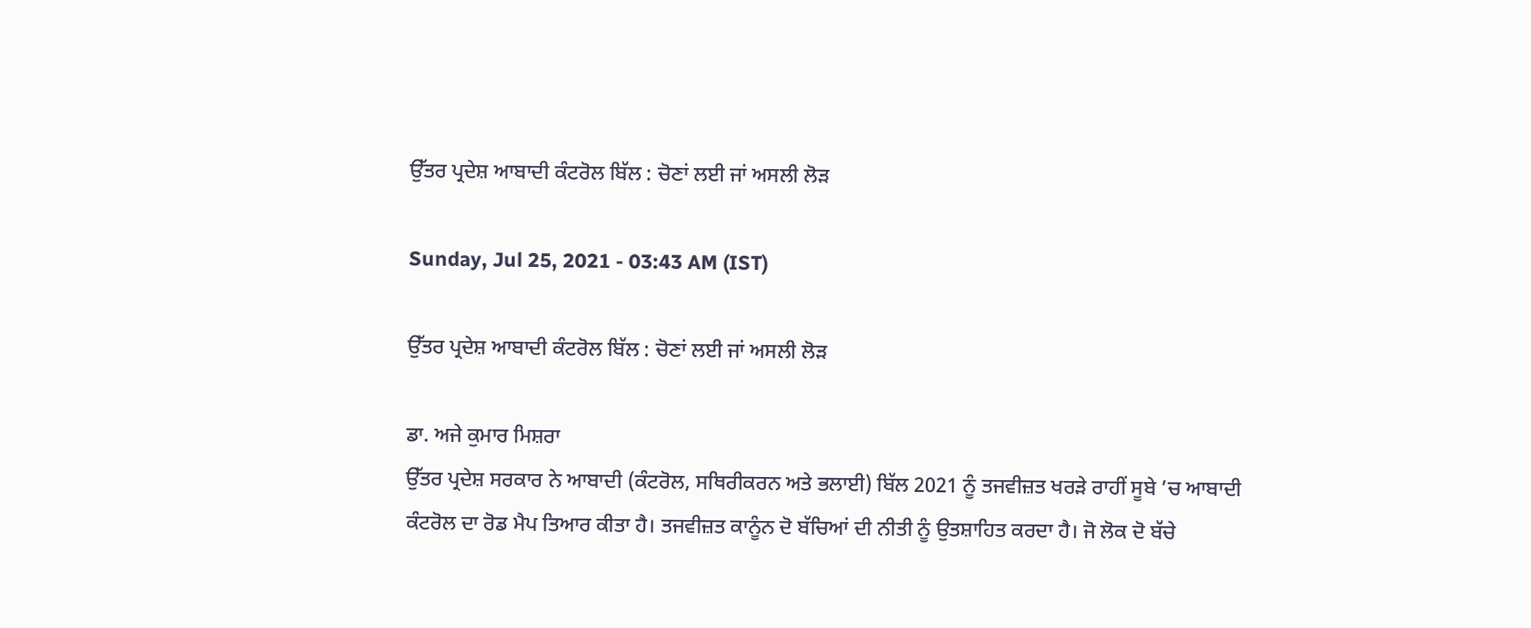ਉੱਤਰ ਪ੍ਰਦੇਸ਼ ਆਬਾਦੀ ਕੰਟਰੋਲ ਬਿੱਲ : ਚੋਣਾਂ ਲਈ ਜਾਂ ਅਸਲੀ ਲੋੜ

Sunday, Jul 25, 2021 - 03:43 AM (IST)

ਉੱਤਰ ਪ੍ਰਦੇਸ਼ ਆਬਾਦੀ ਕੰਟਰੋਲ ਬਿੱਲ : ਚੋਣਾਂ ਲਈ ਜਾਂ ਅਸਲੀ ਲੋੜ

ਡਾ. ਅਜੇ ਕੁਮਾਰ ਮਿਸ਼ਰਾ
ਉੱਤਰ ਪ੍ਰਦੇਸ਼ ਸਰਕਾਰ ਨੇ ਆਬਾਦੀ (ਕੰਟਰੋਲ, ਸਥਿਰੀਕਰਨ ਅਤੇ ਭਲਾਈ) ਬਿੱਲ 2021 ਨੂੰ ਤਜਵੀਜ਼ਤ ਖਰੜੇ ਰਾਹੀਂ ਸੂਬੇ ’ਚ ਆਬਾਦੀ ਕੰਟਰੋਲ ਦਾ ਰੋਡ ਮੈਪ ਤਿਆਰ ਕੀਤਾ ਹੈ। ਤਜਵੀਜ਼ਤ ਕਾਨੂੰਨ ਦੋ ਬੱਚਿਆਂ ਦੀ ਨੀਤੀ ਨੂੰ ਉਤਸ਼ਾਹਿਤ ਕਰਦਾ ਹੈ। ਜੋ ਲੋਕ ਦੋ ਬੱਚੇ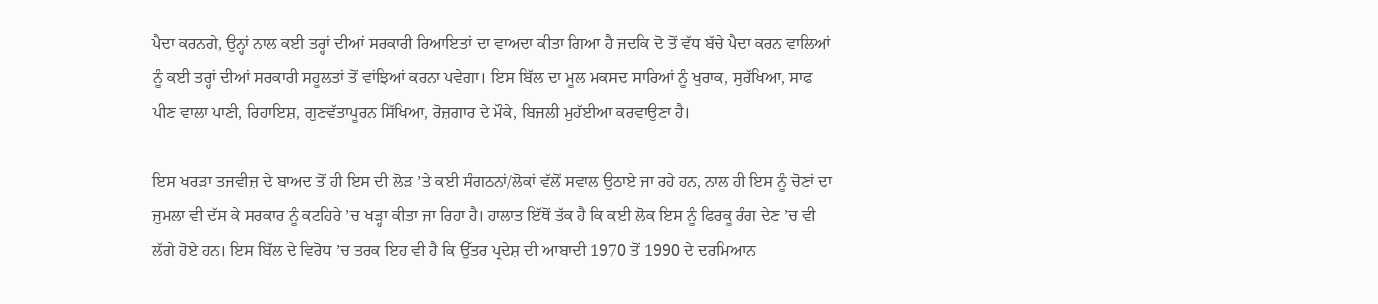ਪੈਦਾ ਕਰਨਗੇ, ਉਨ੍ਹਾਂ ਨਾਲ ਕਈ ਤਰ੍ਹਾਂ ਦੀਆਂ ਸਰਕਾਰੀ ਰਿਆਇਤਾਂ ਦਾ ਵਾਅਦਾ ਕੀਤਾ ਗਿਆ ਹੈ ਜਦਕਿ ਦੋ ਤੋਂ ਵੱਧ ਬੱਚੇ ਪੈਦਾ ਕਰਨ ਵਾਲਿਆਂ ਨੂੰ ਕਈ ਤਰ੍ਹਾਂ ਦੀਆਂ ਸਰਕਾਰੀ ਸਹੂਲਤਾਂ ਤੋਂ ਵਾਂਝਿਆਂ ਕਰਨਾ ਪਵੇਗਾ। ਇਸ ਬਿੱਲ ਦਾ ਮੂਲ ਮਕਸਦ ਸਾਰਿਆਂ ਨੂੰ ਖੁਰਾਕ, ਸੁਰੱਖਿਆ, ਸਾਫ ਪੀਣ ਵਾਲਾ ਪਾਣੀ, ਰਿਹਾਇਸ਼, ਗੁਣਵੱਤਾਪੂਰਨ ਸਿੱਖਿਆ, ਰੋਜ਼ਗਾਰ ਦੇ ਮੌਕੇ, ਬਿਜਲੀ ਮੁਹੱਈਆ ਕਰਵਾਉਣਾ ਹੈ।

ਇਸ ਖਰੜਾ ਤਜਵੀਜ਼ ਦੇ ਬਾਅਦ ਤੋਂ ਹੀ ਇਸ ਦੀ ਲੋੜ ’ਤੇ ਕਈ ਸੰਗਠਨਾਂ/ਲੋਕਾਂ ਵੱਲੋਂ ਸਵਾਲ ਉਠਾਏ ਜਾ ਰਹੇ ਹਨ, ਨਾਲ ਹੀ ਇਸ ਨੂੰ ਚੋਣਾਂ ਦਾ ਜੁਮਲਾ ਵੀ ਦੱਸ ਕੇ ਸਰਕਾਰ ਨੂੰ ਕਟਹਿਰੇ ’ਚ ਖੜ੍ਹਾ ਕੀਤਾ ਜਾ ਰਿਹਾ ਹੈ। ਹਾਲਾਤ ਇੱਥੋਂ ਤੱਕ ਹੈ ਕਿ ਕਈ ਲੋਕ ਇਸ ਨੂੰ ਫਿਰਕੂ ਰੰਗ ਦੇਣ ’ਚ ਵੀ ਲੱਗੇ ਹੋਏ ਹਨ। ਇਸ ਬਿੱਲ ਦੇ ਵਿਰੋਧ ’ਚ ਤਰਕ ਇਹ ਵੀ ਹੈ ਕਿ ਉੱਤਰ ਪ੍ਰਦੇਸ਼ ਦੀ ਆਬਾਦੀ 1970 ਤੋਂ 1990 ਦੇ ਦਰਮਿਆਨ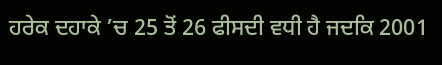ਹਰੇਕ ਦਹਾਕੇ ’ਚ 25 ਤੋਂ 26 ਫੀਸਦੀ ਵਧੀ ਹੈ ਜਦਕਿ 2001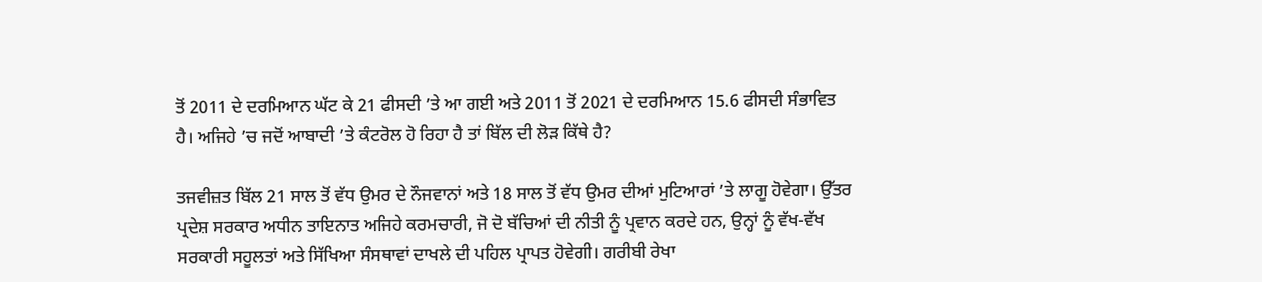ਤੋਂ 2011 ਦੇ ਦਰਮਿਆਨ ਘੱਟ ਕੇ 21 ਫੀਸਦੀ ’ਤੇ ਆ ਗਈ ਅਤੇ 2011 ਤੋਂ 2021 ਦੇ ਦਰਮਿਆਨ 15.6 ਫੀਸਦੀ ਸੰਭਾਵਿਤ ਹੈ। ਅਜਿਹੇ ’ਚ ਜਦੋਂ ਆਬਾਦੀ ’ਤੇ ਕੰਟਰੋਲ ਹੋ ਰਿਹਾ ਹੈ ਤਾਂ ਬਿੱਲ ਦੀ ਲੋੜ ਕਿੱਥੇ ਹੈ?

ਤਜਵੀਜ਼ਤ ਬਿੱਲ 21 ਸਾਲ ਤੋਂ ਵੱਧ ਉਮਰ ਦੇ ਨੌਜਵਾਨਾਂ ਅਤੇ 18 ਸਾਲ ਤੋਂ ਵੱਧ ਉਮਰ ਦੀਆਂ ਮੁਟਿਆਰਾਂ ’ਤੇ ਲਾਗੂ ਹੋਵੇਗਾ। ਉੱਤਰ ਪ੍ਰਦੇਸ਼ ਸਰਕਾਰ ਅਧੀਨ ਤਾਇਨਾਤ ਅਜਿਹੇ ਕਰਮਚਾਰੀ, ਜੋ ਦੋ ਬੱਚਿਆਂ ਦੀ ਨੀਤੀ ਨੂੰ ਪ੍ਰਵਾਨ ਕਰਦੇ ਹਨ, ਉਨ੍ਹਾਂ ਨੂੰ ਵੱਖ-ਵੱਖ ਸਰਕਾਰੀ ਸਹੂਲਤਾਂ ਅਤੇ ਸਿੱਖਿਆ ਸੰਸਥਾਵਾਂ ਦਾਖਲੇ ਦੀ ਪਹਿਲ ਪ੍ਰਾਪਤ ਹੋਵੇਗੀ। ਗਰੀਬੀ ਰੇਖਾ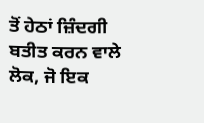ਤੋਂ ਹੇਠਾਂ ਜ਼ਿੰਦਗੀ ਬਤੀਤ ਕਰਨ ਵਾਲੇ ਲੋਕ, ਜੋ ਇਕ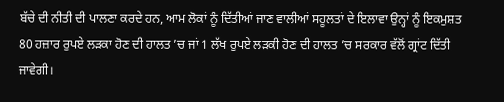ਬੱਚੇ ਦੀ ਨੀਤੀ ਦੀ ਪਾਲਣਾ ਕਰਦੇ ਹਨ, ਆਮ ਲੋਕਾਂ ਨੂੰ ਦਿੱਤੀਆਂ ਜਾਣ ਵਾਲੀਆਂ ਸਹੂਲਤਾਂ ਦੇ ਇਲਾਵਾ ਉਨ੍ਹਾਂ ਨੂੰ ਇਕਮੁਸ਼ਤ 80 ਹਜ਼ਾਰ ਰੁਪਏ ਲੜਕਾ ਹੋਣ ਦੀ ਹਾਲਤ ’ਚ ਜਾਂ 1 ਲੱਖ ਰੁਪਏ ਲੜਕੀ ਹੋਣ ਦੀ ਹਾਲਤ ’ਚ ਸਰਕਾਰ ਵੱਲੋਂ ਗ੍ਰਾਂਟ ਦਿੱਤੀ ਜਾਵੇਗੀ।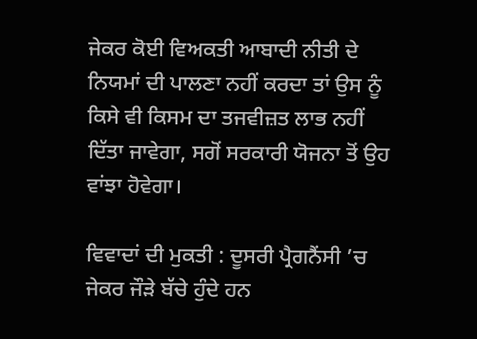ਜੇਕਰ ਕੋਈ ਵਿਅਕਤੀ ਆਬਾਦੀ ਨੀਤੀ ਦੇ ਨਿਯਮਾਂ ਦੀ ਪਾਲਣਾ ਨਹੀਂ ਕਰਦਾ ਤਾਂ ਉਸ ਨੂੰ ਕਿਸੇ ਵੀ ਕਿਸਮ ਦਾ ਤਜਵੀਜ਼ਤ ਲਾਭ ਨਹੀਂ ਦਿੱਤਾ ਜਾਵੇਗਾ, ਸਗੋਂ ਸਰਕਾਰੀ ਯੋਜਨਾ ਤੋਂ ਉਹ ਵਾਂਝਾ ਹੋਵੇਗਾ।

ਵਿਵਾਦਾਂ ਦੀ ਮੁਕਤੀ : ਦੂਸਰੀ ਪ੍ਰੈਗਨੈਂਸੀ ’ਚ ਜੇਕਰ ਜੌੜੇ ਬੱਚੇ ਹੁੰਦੇ ਹਨ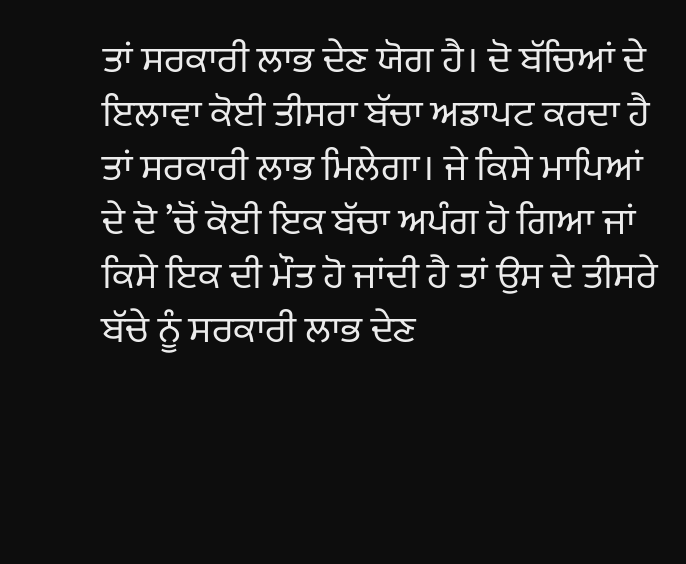ਤਾਂ ਸਰਕਾਰੀ ਲਾਭ ਦੇਣ ਯੋਗ ਹੈ। ਦੋ ਬੱਚਿਆਂ ਦੇ ਇਲਾਵਾ ਕੋਈ ਤੀਸਰਾ ਬੱਚਾ ਅਡਾਪਟ ਕਰਦਾ ਹੈ ਤਾਂ ਸਰਕਾਰੀ ਲਾਭ ਮਿਲੇਗਾ। ਜੇ ਕਿਸੇ ਮਾਪਿਆਂ ਦੇ ਦੋ ’ਚੋਂ ਕੋਈ ਇਕ ਬੱਚਾ ਅਪੰਗ ਹੋ ਗਿਆ ਜਾਂ ਕਿਸੇ ਇਕ ਦੀ ਮੌਤ ਹੋ ਜਾਂਦੀ ਹੈ ਤਾਂ ਉਸ ਦੇ ਤੀਸਰੇ ਬੱਚੇ ਨੂੰ ਸਰਕਾਰੀ ਲਾਭ ਦੇਣ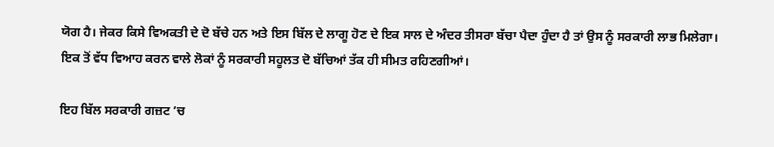ਯੋਗ ਹੈ। ਜੇਕਰ ਕਿਸੇ ਵਿਅਕਤੀ ਦੇ ਦੋ ਬੱਚੇ ਹਨ ਅਤੇ ਇਸ ਬਿੱਲ ਦੇ ਲਾਗੂ ਹੋਣ ਦੇ ਇਕ ਸਾਲ ਦੇ ਅੰਦਰ ਤੀਸਰਾ ਬੱਚਾ ਪੈਦਾ ਹੁੰਦਾ ਹੈ ਤਾਂ ਉਸ ਨੂੰ ਸਰਕਾਰੀ ਲਾਭ ਮਿਲੇਗਾ। ਇਕ ਤੋਂ ਵੱਧ ਵਿਆਹ ਕਰਨ ਵਾਲੇ ਲੋਕਾਂ ਨੂੰ ਸਰਕਾਰੀ ਸਹੂਲਤ ਦੋ ਬੱਚਿਆਂ ਤੱਕ ਹੀ ਸੀਮਤ ਰਹਿਣਗੀਆਂ।

ਇਹ ਬਿੱਲ ਸਰਕਾਰੀ ਗਜ਼ਟ ’ਚ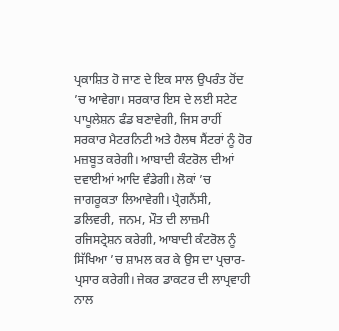ਪ੍ਰਕਾਸ਼ਿਤ ਹੋ ਜਾਣ ਦੇ ਇਕ ਸਾਲ ਉਪਰੰਤ ਹੋਂਦ ’ਚ ਆਵੇਗਾ। ਸਰਕਾਰ ਇਸ ਦੇ ਲਈ ਸਟੇਟ ਪਾਪੂਲੇਸ਼ਨ ਫੰਡ ਬਣਾਵੇਗੀ, ਜਿਸ ਰਾਹੀਂ ਸਰਕਾਰ ਮੈਟਰਨਿਟੀ ਅਤੇ ਹੈਲਥ ਸੈਂਟਰਾਂ ਨੂੰ ਹੋਰ ਮਜ਼ਬੂਤ ਕਰੇਗੀ। ਆਬਾਦੀ ਕੰਟਰੋਲ ਦੀਆਂ ਦਵਾਈਆਂ ਆਦਿ ਵੰਡੇਗੀ। ਲੋਕਾਂ ’ਚ ਜਾਗਰੂਕਤਾ ਲਿਆਵੇਗੀ। ਪ੍ਰੈਗਨੈਂਸੀ, ਡਲਿਵਰੀ, ਜਨਮ, ਮੌਤ ਦੀ ਲਾਜ਼ਮੀ ਰਜਿਸਟ੍ਰੇਸ਼ਨ ਕਰੇਗੀ, ਆਬਾਦੀ ਕੰਟਰੋਲ ਨੂੰ ਸਿੱਖਿਆ ’ਚ ਸ਼ਾਮਲ ਕਰ ਕੇ ਉਸ ਦਾ ਪ੍ਰਚਾਰ-ਪ੍ਰਸਾਰ ਕਰੇਗੀ। ਜੇਕਰ ਡਾਕਟਰ ਦੀ ਲਾਪ੍ਰਵਾਹੀ ਨਾਲ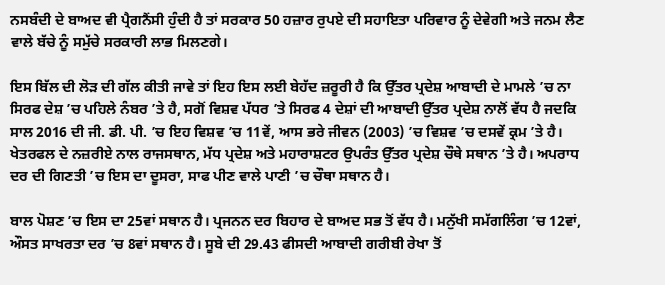ਨਸਬੰਦੀ ਦੇ ਬਾਅਦ ਵੀ ਪ੍ਰੈਗਨੈਂਸੀ ਹੁੰਦੀ ਹੈ ਤਾਂ ਸਰਕਾਰ 50 ਹਜ਼ਾਰ ਰੁਪਏ ਦੀ ਸਹਾਇਤਾ ਪਰਿਵਾਰ ਨੂੰ ਦੇਵੇਗੀ ਅਤੇ ਜਨਮ ਲੈਣ ਵਾਲੇ ਬੱਚੇ ਨੂੰ ਸਮੁੱਚੇ ਸਰਕਾਰੀ ਲਾਭ ਮਿਲਣਗੇ।

ਇਸ ਬਿੱਲ ਦੀ ਲੋੜ ਦੀ ਗੱਲ ਕੀਤੀ ਜਾਵੇ ਤਾਂ ਇਹ ਇਸ ਲਈ ਬੇਹੱਦ ਜ਼ਰੂਰੀ ਹੈ ਕਿ ਉੱਤਰ ਪ੍ਰਦੇਸ਼ ਆਬਾਦੀ ਦੇ ਮਾਮਲੇ ’ਚ ਨਾ ਸਿਰਫ ਦੇਸ਼ ’ਚ ਪਹਿਲੇ ਨੰਬਰ ’ਤੇ ਹੈ, ਸਗੋਂ ਵਿਸ਼ਵ ਪੱਧਰ ’ਤੇ ਸਿਰਫ 4 ਦੇਸ਼ਾਂ ਦੀ ਆਬਾਦੀ ਉੱਤਰ ਪ੍ਰਦੇਸ਼ ਨਾਲੋਂ ਵੱਧ ਹੈ ਜਦਕਿ ਸਾਲ 2016 ਦੀ ਜੀ. ਡੀ. ਪੀ. ’ਚ ਇਹ ਵਿਸ਼ਵ ’ਚ 11ਵੇਂ, ਆਸ ਭਰੇ ਜੀਵਨ (2003) ’ਚ ਵਿਸ਼ਵ ’ਚ ਦਸਵੇਂ ਕ੍ਰਮ ’ਤੇ ਹੈ। ਖੇਤਰਫਲ ਦੇ ਨਜ਼ਰੀਏ ਨਾਲ ਰਾਜਸਥਾਨ, ਮੱਧ ਪ੍ਰਦੇਸ਼ ਅਤੇ ਮਹਾਰਾਸ਼ਟਰ ਉਪਰੰਤ ਉੱਤਰ ਪ੍ਰਦੇਸ਼ ਚੌਥੇ ਸਥਾਨ ’ਤੇ ਹੈ। ਅਪਰਾਧ ਦਰ ਦੀ ਗਿਣਤੀ ’ਚ ਇਸ ਦਾ ਦੂਸਰਾ, ਸਾਫ ਪੀਣ ਵਾਲੇ ਪਾਣੀ ’ਚ ਚੌਥਾ ਸਥਾਨ ਹੈ।

ਬਾਲ ਪੋਸ਼ਣ ’ਚ ਇਸ ਦਾ 25ਵਾਂ ਸਥਾਨ ਹੈ। ਪ੍ਰਜਨਨ ਦਰ ਬਿਹਾਰ ਦੇ ਬਾਅਦ ਸਭ ਤੋਂ ਵੱਧ ਹੈ। ਮਨੁੱਖੀ ਸਮੱਗਲਿੰਗ ’ਚ 12ਵਾਂ, ਔਸਤ ਸਾਖਰਤਾ ਦਰ ’ਚ 8ਵਾਂ ਸਥਾਨ ਹੈ। ਸੂਬੇ ਦੀ 29.43 ਫੀਸਦੀ ਆਬਾਦੀ ਗਰੀਬੀ ਰੇਖਾ ਤੋਂ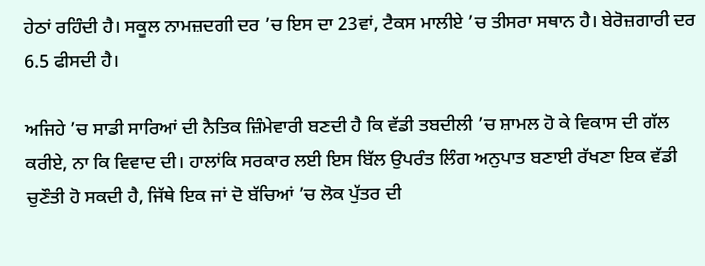ਹੇਠਾਂ ਰਹਿੰਦੀ ਹੈ। ਸਕੂਲ ਨਾਮਜ਼ਦਗੀ ਦਰ ’ਚ ਇਸ ਦਾ 23ਵਾਂ, ਟੈਕਸ ਮਾਲੀਏ ’ਚ ਤੀਸਰਾ ਸਥਾਨ ਹੈ। ਬੇਰੋਜ਼ਗਾਰੀ ਦਰ 6.5 ਫੀਸਦੀ ਹੈ।

ਅਜਿਹੇ ’ਚ ਸਾਡੀ ਸਾਰਿਆਂ ਦੀ ਨੈਤਿਕ ਜ਼ਿੰਮੇਵਾਰੀ ਬਣਦੀ ਹੈ ਕਿ ਵੱਡੀ ਤਬਦੀਲੀ ’ਚ ਸ਼ਾਮਲ ਹੋ ਕੇ ਵਿਕਾਸ ਦੀ ਗੱਲ ਕਰੀਏ, ਨਾ ਕਿ ਵਿਵਾਦ ਦੀ। ਹਾਲਾਂਕਿ ਸਰਕਾਰ ਲਈ ਇਸ ਬਿੱਲ ਉਪਰੰਤ ਲਿੰਗ ਅਨੁਪਾਤ ਬਣਾਈ ਰੱਖਣਾ ਇਕ ਵੱਡੀ ਚੁਣੌਤੀ ਹੋ ਸਕਦੀ ਹੈ, ਜਿੱਥੇ ਇਕ ਜਾਂ ਦੋ ਬੱਚਿਆਂ ’ਚ ਲੋਕ ਪੁੱਤਰ ਦੀ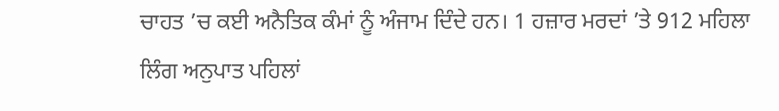ਚਾਹਤ ’ਚ ਕਈ ਅਨੈਤਿਕ ਕੰਮਾਂ ਨੂੰ ਅੰਜਾਮ ਦਿੰਦੇ ਹਨ। 1 ਹਜ਼ਾਰ ਮਰਦਾਂ ’ਤੇ 912 ਮਹਿਲਾ ਲਿੰਗ ਅਨੁਪਾਤ ਪਹਿਲਾਂ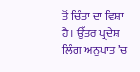ਤੋਂ ਚਿੰਤਾ ਦਾ ਵਿਸ਼ਾ ਹੈ। ਉੱਤਰ ਪ੍ਰਦੇਸ਼ ਲਿੰਗ ਅਨੁਪਾਤ ’ਚ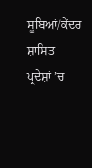ਸੂਬਿਆਂ/ਕੇਂਦਰ ਸ਼ਾਸਿਤ ਪ੍ਰਦੇਸ਼ਾਂ ’ਚ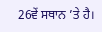26ਵੇਂ ਸਥਾਨ ’ਤੇ ਹੈ।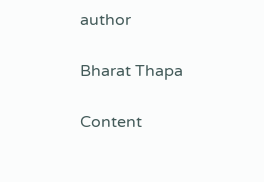author

Bharat Thapa

Content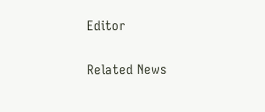Editor

Related News